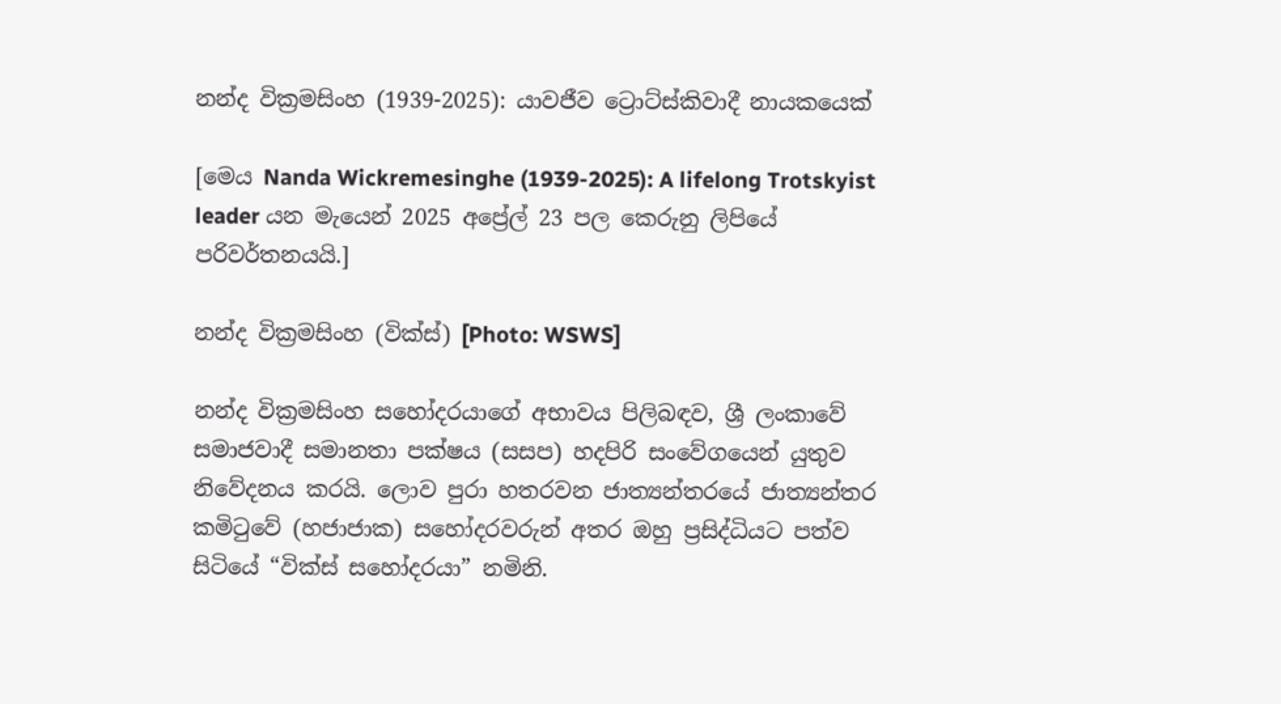නන්ද වික්‍රමසිංහ (1939-2025): යාවජීව ට්‍රොට්ස්කිවාදී නායකයෙක්

[මෙය Nanda Wickremesinghe (1939-2025): A lifelong Trotskyist leader යන මැයෙන් 2025 අප්‍රේල් 23 පල කෙරුනු ලිපියේ පරිවර්තනයයි.]

නන්ද වික්‍රමසිංහ (වික්ස්) [Photo: WSWS]

නන්ද වික්‍රමසිංහ සහෝදරයාගේ අභාවය පිලිබඳව, ශ්‍රී ලංකාවේ සමාජවාදී සමානතා පක්ෂය (සසප) හදපිරි සංවේගයෙන් යුතුව නිවේදනය කරයි. ලොව පුරා හතරවන ජාත්‍යන්තරයේ ජාත්‍යන්තර කමිටුවේ (හජාජාක) සහෝදරවරුන් අතර ඔහු ප්‍රසිද්ධියට පත්ව සිටියේ “වික්ස් සහෝදරයා” නමිනි.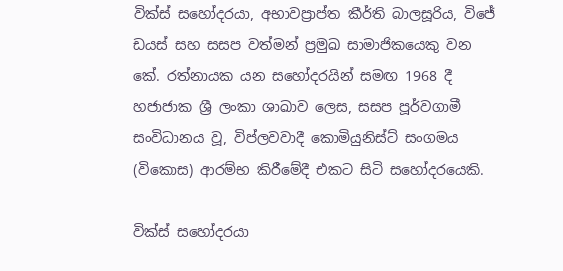වික්ස් සහෝදරයා, අභාවප්‍රාප්ත කීර්ති බාලසූරිය, විජේ ඩයස් සහ සසප වත්මන් ප්‍රමුඛ සාමාජිකයෙකු වන කේ. රත්නායක යන සහෝදරයින් සමඟ 1968 දී හජාජාක ශ්‍රී ලංකා ශාඛාව ලෙස, සසප පූර්වගාමී සංවිධානය වූ, විප්ලවවාදී කොමියුනිස්ට් සංගමය (විකොස) ආරම්භ කිරීමේදී එකට සිටි සහෝදරයෙකි.

වික්ස් සහෝදරයා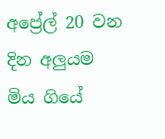අප්‍රේල් 20 වන දින අලුයම මිය ගියේ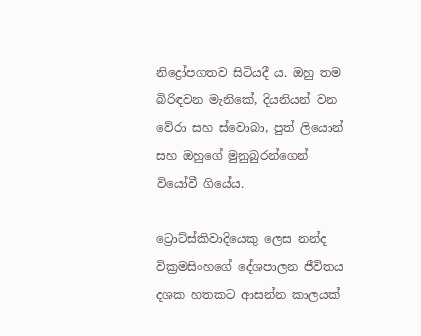නිද්‍රෝපගතව සිටියදී ය. ඔහු තම බිරිඳවන මැනිකේ, දියනියන් වන වේරා සහ ස්වොබා, පුත් ලියොන් සහ ඔහුගේ මුනුබුරන්ගෙන් වියෝවී ගියේය.

ට්‍රොට්ස්කිවාදියෙකු ලෙස නන්ද වික්‍ර‍මසිංහගේ දේශපාලන ජීවිතය දශක හතකට ආසන්න කාලයක්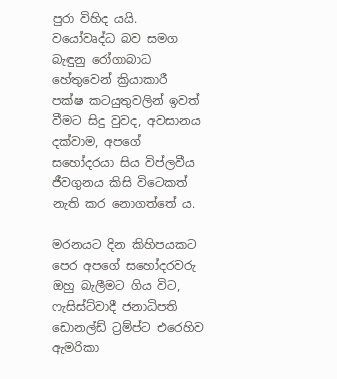පුරා විහිද යයි. වයෝවෘද්ධ බව සමග බැඳුනු රෝගාබාධ හේතුවෙන් ක්‍රියාකාරී පක්ෂ කටයුතුවලින් ඉවත් වීමට සිදු වුවද, අවසානය දක්වාම, අපගේ සහෝදරයා සිය විප්ලවීය ජීවගුනය කිසි විටෙකත් නැති කර නොගත්තේ ය.

මරනයට දින කිහිපයකට පෙර අපගේ සහෝදරවරු ඔහු බැලීමට ගිය විට, ෆැසිස්ට්වාදී ජනාධිපති ඩොනල්ඩ් ට්‍රම්ප්ට එරෙහිව ඇමරිකා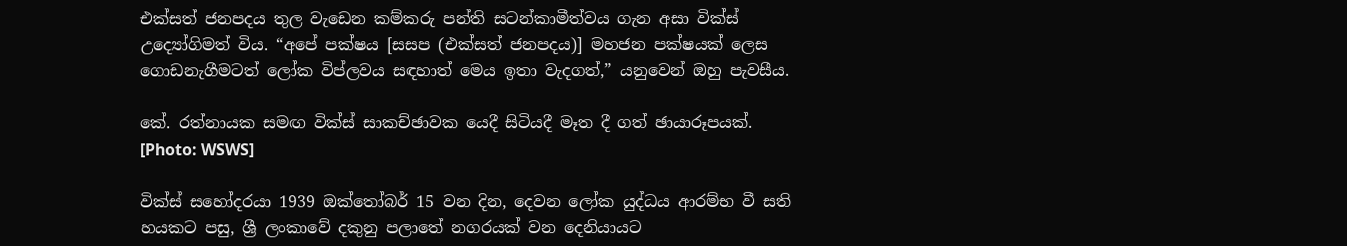එක්සත් ජනපදය තුල වැඩෙන කම්කරු පන්ති සටන්කාමීත්වය ගැන අසා වික්ස් උද්‍යෝගිමත් විය. “අපේ පක්ෂය [සසප (එක්සත් ජනපදය)] මහජන පක්ෂයක් ලෙස ගොඩනැගීමටත් ලෝක විප්ලවය සඳහාත් මෙය ඉතා වැදගත්,” යනුවෙන් ඔහු පැවසීය.

කේ. රත්නායක සමඟ වික්ස් සාකච්ඡාවක යෙදී සිටියදී මෑත දී ගත් ඡායාරූපයක්. [Photo: WSWS]

වික්ස් සහෝදරයා 1939 ඔක්තෝබර් 15 වන දින, දෙවන ලෝක යුද්ධය ආරම්භ වී සති හයකට පසු, ශ්‍රී ලංකාවේ දකුනු පලාතේ නගරයක් වන දෙනියායට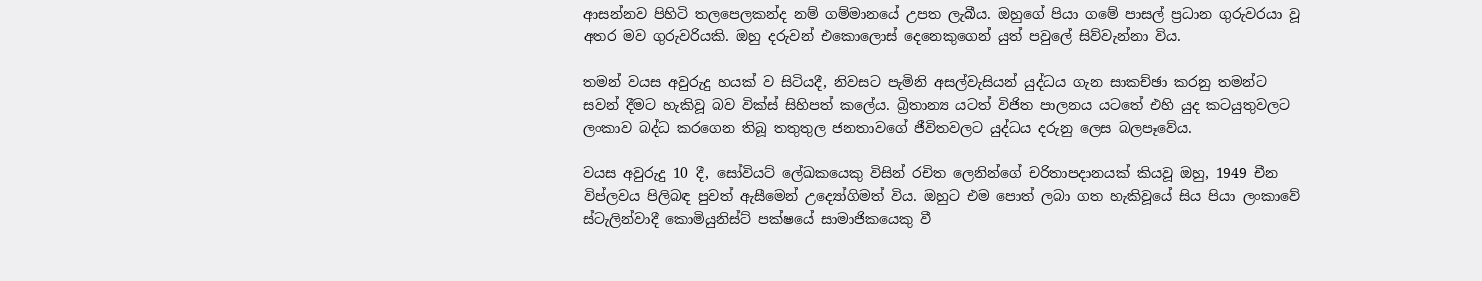ආසන්නව පිහිටි තලපෙලකන්ද නම් ගම්මානයේ උපත ලැබීය. ඔහුගේ පියා ගමේ පාසල් ප්‍රධාන ගුරුවරයා වූ අතර මව ගුරුවරියකි. ඔහු දරුවන් එකොලොස් දෙනෙකුගෙන් යුත් පවුලේ සිව්වැන්නා විය.

තමන් වයස අවුරුදු හයක් ව සිටියදී, නිවසට පැමිනි අසල්වැසියන් යුද්ධය ගැන සාකච්ඡා කරනු තමන්ට සවන් දීමට හැකිවූ බව වික්ස් සිහිපත් කලේය. බ්‍රිතාන්‍ය යටත් විජිත පාලනය යටතේ එහි යුද කටයුතුවලට ලංකාව බද්ධ කරගෙන තිබූ තතුතුල ජනතාවගේ ජීවිතවලට යුද්ධය දරුනු ලෙස බලපෑවේය.

වයස අවුරුදු 10 දී, සෝවියට් ලේඛකයෙකු විසින් රචිත ලෙනින්ගේ චරිතාපදානයක් කියවූ ඔහු, 1949 චීන විප්ලවය පිලිබඳ පුවත් ඇසීමෙන් උද්‍යෝගිමත් විය. ඔහුට එම පොත් ලබා ගත හැකිවූයේ සිය පියා ලංකාවේ ස්ටැලින්වාදී කොමියුනිස්ට් පක්ෂයේ සාමාජිකයෙකු වී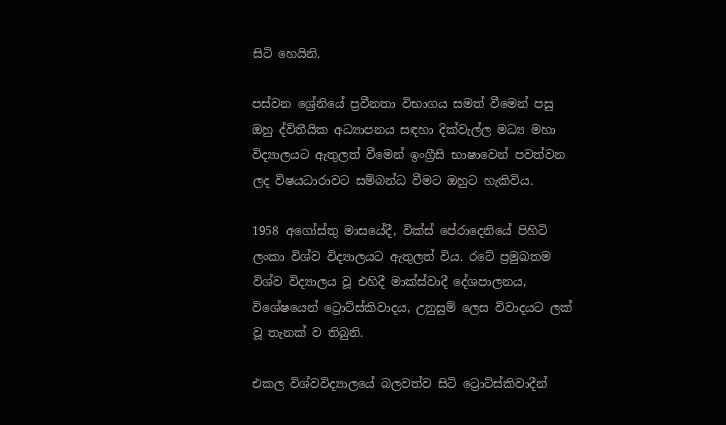සිටි හෙයිනි.

පස්වන ශ්‍රේනියේ ප්‍රවීනතා විභාගය සමත් වීමෙන් පසු ඔහු ද්විතීයික අධ්‍යාපනය සඳහා දික්වැල්ල මධ්‍ය මහා විද්‍යාලයට ඇතුලත් වීමෙන් ඉංග්‍රීසි භාෂාවෙන් පවත්වන ලද විෂයධාරාවට සම්බන්ධ වීමට ඔහුට හැකිවිය.

1958 අගෝස්තු මාසයේදී, වික්ස් පේරාදෙනියේ පිහිටි ලංකා විශ්ව විද්‍යාලයට ඇතුලත් විය. රටේ ප්‍රමුඛතම විශ්ව විද්‍යාලය වූ එහිදී මාක්ස්වාදී දේශපාලනය, විශේෂයෙන් ට්‍රොට්ස්කිවාදය, උනුසුම් ලෙස විවාදයට ලක් වූ තැනක් ව තිබුනි.

එකල විශ්වවිද්‍යාලයේ බලවත්ව සිටි ට්‍රොට්ස්කිවාදීන්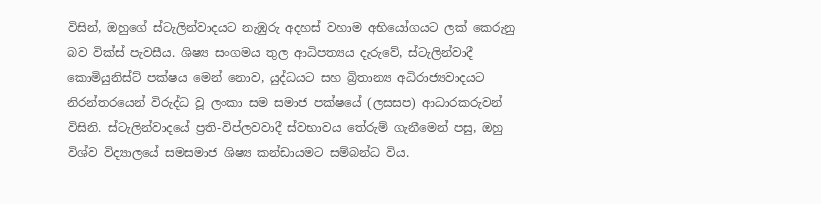විසින්, ඔහුගේ ස්ටැලින්වාදයට නැඹුරු අදහස් වහාම අභියෝගයට ලක් කෙරුනු බව වික්ස් පැවසීය. ශිෂ්‍ය සංගමය තුල ආධිපත්‍යය දැරුවේ, ස්ටැලින්වාදී කොමියුනිස්ට් පක්ෂය මෙන් නොව, යුද්ධයට සහ බ්‍රිතාන්‍ය අධිරාජ්‍යවාදයට නිරන්තරයෙන් විරුද්ධ වූ ලංකා සම සමාජ පක්ෂයේ (ලසසප) ආධාරකරුවන් විසිනි. ස්ටැලින්වාදයේ ප්‍රති-විප්ලවවාදී ස්වභාවය තේරුම් ගැනීමෙන් පසු, ඔහු විශ්ව විද්‍යාලයේ සමසමාජ ශිෂ්‍ය කන්ඩායමට සම්බන්ධ විය.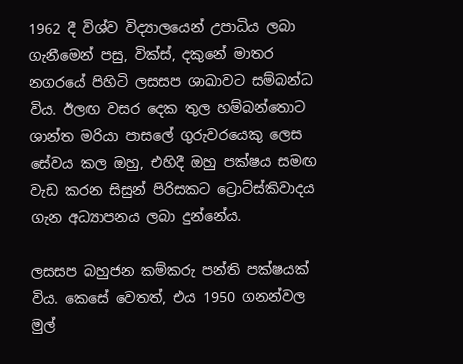1962 දී විශ්ව විද්‍යාලයෙන් උපාධිය ලබා ගැනීමෙන් පසු, වික්ස්, දකුනේ මාතර නගරයේ පිහිටි ලසසප ශාඛාවට සම්බන්ධ විය. ඊලඟ වසර දෙක තුල හම්බන්තොට ශාන්ත මරියා පාසලේ ගුරුවරයෙකු ලෙස සේවය කල ඔහු, එහිදී ඔහු පක්ෂය සමඟ වැඩ කරන සිසුන් පිරිසකට ට්‍රොට්ස්කිවාදය ගැන අධ්‍යාපනය ලබා දුන්නේය.

ලසසප බහුජන කම්කරු පන්ති පක්ෂයක් විය. කෙසේ වෙතත්, එය 1950 ගනන්වල මුල්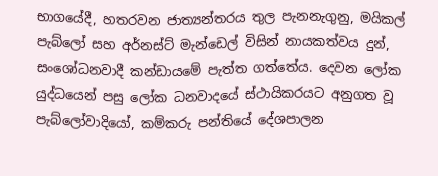භාගයේදී, හතරවන ජාත්‍යන්තරය තුල පැනනැගුනු, මයිකල් පැබ්ලෝ සහ අර්නස්ට් මැන්ඩෙල් විසින් නායකත්වය දුන්, සංශෝධනවාදී කන්ඩායමේ පැත්ත ගත්තේය. දෙවන ලෝක යුද්ධයෙන් පසු ලෝක ධනවාදයේ ස්ථායිකරයට අනුගත වූ පැබ්ලෝවාදියෝ, කම්කරු පන්තියේ දේශපාලන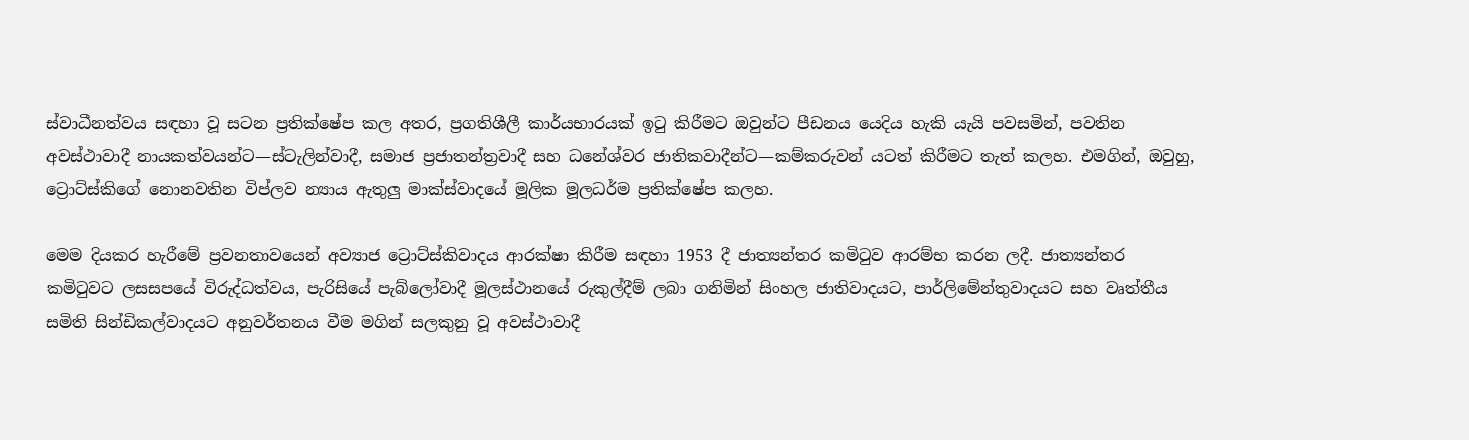ස්වාධීනත්වය සඳහා වූ සටන ප්‍රතික්ෂේප කල අතර, ප්‍රගතිශීලී කාර්යභාරයක් ඉටු කිරීමට ඔවුන්ට පීඩනය යෙදිය හැකි යැයි පවසමින්, පවතින අවස්ථාවාදී නායකත්වයන්ට—ස්ටැලින්වාදී, සමාජ ප්‍රජාතන්ත්‍රවාදී සහ ධනේශ්වර ජාතිකවාදීන්ට—කම්කරුවන් යටත් කිරීමට තැත් කලහ. එමගින්, ඔවුහු, ට්‍රොට්ස්කිගේ නොනවතින විප්ලව න්‍යාය ඇතුලු මාක්ස්වාදයේ මූලික මූලධර්ම ප්‍රතික්ෂේප කලහ.

මෙම දියකර හැරීමේ ප්‍රවනතාවයෙන් අව්‍යාජ ට්‍රොට්ස්කිවාදය ආරක්ෂා කිරීම සඳහා 1953 දී ජාත්‍යන්තර කමිටුව ආරම්භ කරන ලදී. ජාත්‍යන්තර කමිටුවට ලසසපයේ විරුද්ධත්වය, පැරිසියේ පැබ්ලෝවාදී මූලස්ථානයේ රුකුල්දීම් ලබා ගනිමින් සිංහල ජාතිවාදයට, පාර්ලිමේන්තුවාදයට සහ වෘත්තීය සමිති සින්ඩිකල්වාදයට අනුවර්තනය වීම මගින් සලකුනු වූ අවස්ථාවාදී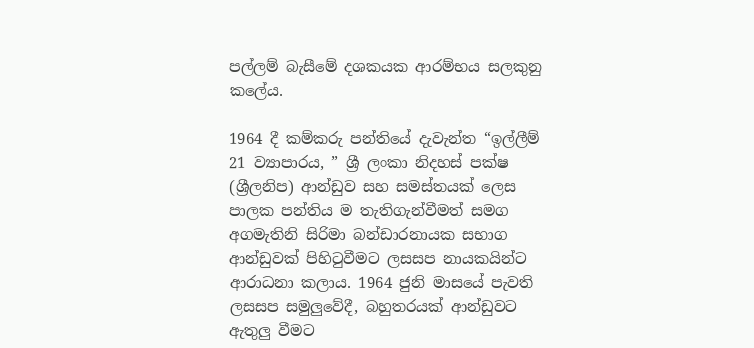පල්ලම් බැසීමේ දශකයක ආරම්භය සලකුනු කලේය.

1964 දී කම්කරු පන්තියේ දැවැන්ත “ඉල්ලීම් 21 ව්‍යාපාරය, ” ශ්‍රී ලංකා නිදහස් පක්ෂ (ශ්‍රීලනිප) ආන්ඩුව සහ සමස්තයක් ලෙස පාලක පන්තිය ම තැතිගැන්වීමත් සමග අගමැතිනි සිරිමා බන්ඩාරනායක සභාග ආන්ඩුවක් පිහිටුවීමට ලසසප නායකයින්ට ආරාධනා කලාය. 1964 ජුනි මාසයේ පැවති ලසසප සමුලුවේදී, බහුතරයක් ආන්ඩුවට ඇතුලු වීමට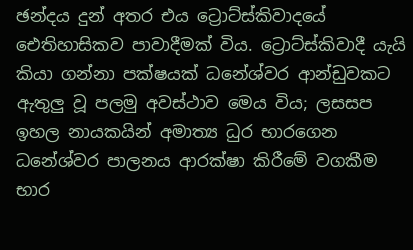ඡන්දය දුන් අතර එය ට්‍රොට්ස්කිවාදයේ ඓතිහාසිකව පාවාදීමක් විය. ට්‍රොට්ස්කිවාදී යැයි කියා ගන්නා පක්ෂයක් ධනේශ්වර ආන්ඩුවකට ඇතුලු වූ පලමු අවස්ථාව මෙය විය; ලසසප ඉහල නායකයින් අමාත්‍ය ධුර භාරගෙන ධනේශ්වර පාලනය ආරක්ෂා කිරීමේ වගකීම භාර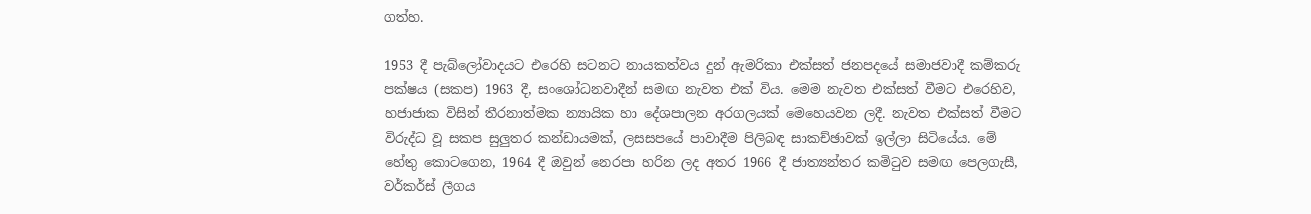ගත්හ.

1953 දී පැබ්ලෝවාදයට එරෙහි සටනට නායකත්වය දුන් ඇමරිකා එක්සත් ජනපදයේ සමාජවාදී කම්කරු පක්ෂය (සකප) 1963 දී, සංශෝධනවාදීන් සමඟ නැවත එක් විය. මෙම නැවත එක්සත් වීමට එරෙහිව, හජාජාක විසින් තීරනාත්මක න්‍යායික හා දේශපාලන අරගලයක් මෙහෙයවන ලදී. නැවත එක්සත් වීමට විරුද්ධ වූ සකප සුලුතර කන්ඩායමක්, ලසසපයේ පාවාදීම පිලිබඳ සාකච්ඡාවක් ඉල්ලා සිටියේය. මේ හේතු කොටගෙන, 1964 දී ඔවුන් නෙරපා හරින ලද අතර 1966 දී ජාත්‍යන්තර කමිටුව සමඟ පෙලගැසී, වර්කර්ස් ලීගය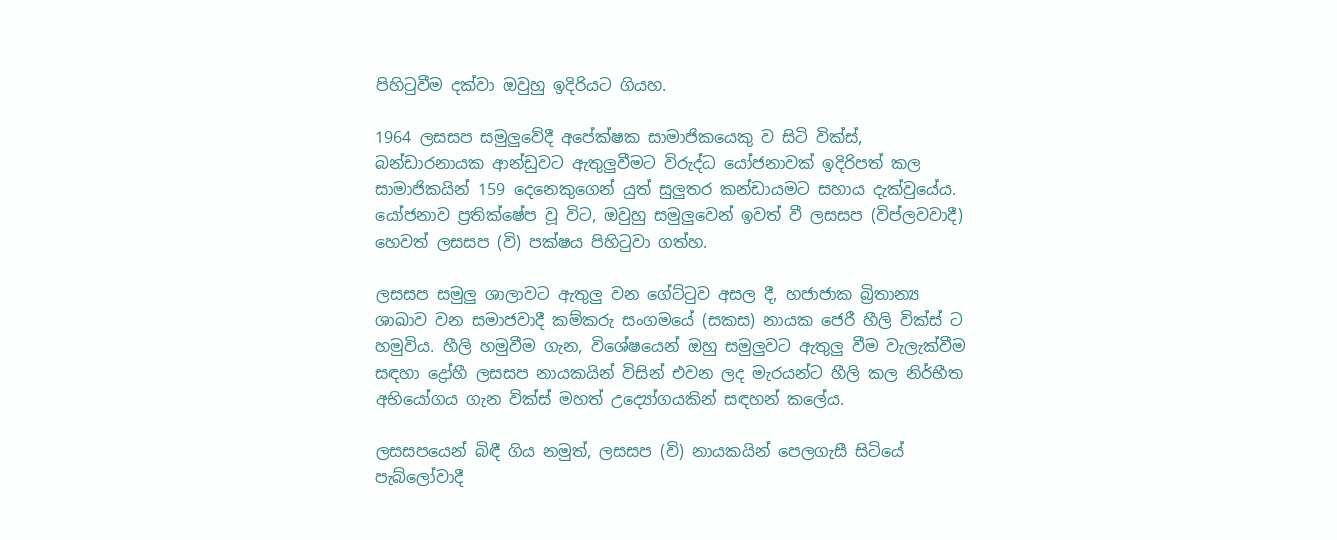පිහිටුවීම දක්වා ඔවුහු ඉදිරියට ගියහ.

1964 ලසසප සමුලුවේදී අපේක්ෂක සාමාජිකයෙකු ව සිටි වික්ස්, බන්ඩාරනායක ආන්ඩුවට ඇතුලුවීමට විරුද්ධ යෝජනාවක් ඉදිරිපත් කල සාමාජිකයින් 159 දෙනෙකුගෙන් යුත් සුලුතර කන්ඩායමට සහාය දැක්වුයේය. යෝජනාව ප්‍රතික්ෂේප වූ විට, ඔවුහු සමුලුවෙන් ඉවත් වී ලසසප (විප්ලවවාදී) හෙවත් ලසසප (වි) පක්ෂය පිහිටුවා ගත්හ.

ලසසප සමුලු ශාලාවට ඇතුලු වන ගේට්ටුව අසල දී, හජාජාක බ්‍රිතාන්‍ය ශාඛාව වන සමාජවාදී කම්කරු සංගමයේ (සකස) නායක ජෙරී හීලි වික්ස් ට හමුවිය. හීලි හමුවීම ගැන, විශේෂයෙන් ඔහු සමුලුවට ඇතුලු වීම වැලැක්වීම සඳහා ද්‍රෝහී ලසසප නායකයින් විසින් එවන ලද මැරයන්ට හීලි කල නිර්භීත අභියෝගය ගැන වික්ස් මහත් උද්‍යෝගයකින් සඳහන් කලේය.

ලසසපයෙන් බිඳී ගිය නමුත්, ලසසප (වි) නායකයින් පෙලගැසී සිටියේ පැබ්ලෝවාදී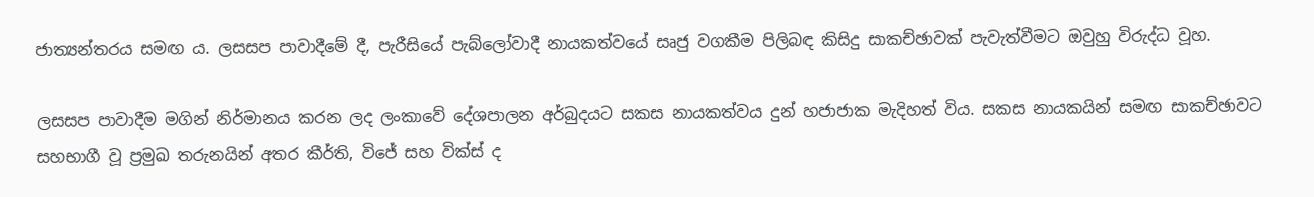ජාත්‍යන්තරය සමඟ ය. ලසසප පාවාදීමේ දී, පැරීසියේ පැබ්ලෝවාදී නායකත්වයේ සෘජු වගකීම පිලිබඳ කිසිදු සාකච්ඡාවක් පැවැත්වීමට ඔවුහු විරුද්ධ වූහ.

ලසසප පාවාදීම මගින් නිර්මානය කරන ලද ලංකාවේ දේශපාලන අර්බුදයට සකස නායකත්වය දුන් හජාජාක මැදිහත් විය. සකස නායකයින් සමඟ සාකච්ඡාවට සහභාගී වූ ප්‍රමුඛ තරුනයින් අතර කීර්ති, විජේ සහ වික්ස් ද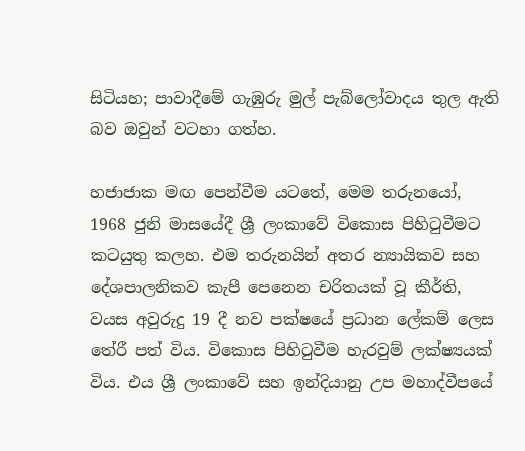සිටියහ; පාවාදීමේ ගැඹුරු මුල් පැබ්ලෝවාදය තුල ඇති බව ඔවුන් වටහා ගත්හ.

හජාජාක මඟ පෙන්වීම යටතේ, මෙම තරුනයෝ, 1968 ජුනි මාසයේදී ශ්‍රී ලංකාවේ විකොස පිහිටුවීමට කටයුතු කලහ. එම තරුනයින් අතර න්‍යායිකව සහ දේශපාලනිකව කැපී පෙනෙන චරිතයක් වූ කීර්ති, වයස අවුරුදු 19 දී නව පක්ෂයේ ප්‍රධාන ලේකම් ලෙස තේරී පත් විය. විකොස පිහිටුවීම හැරවුම් ලක්ෂ්‍යයක් විය. එය ශ්‍රී ලංකාවේ සහ ඉන්දියානු උප මහාද්වීපයේ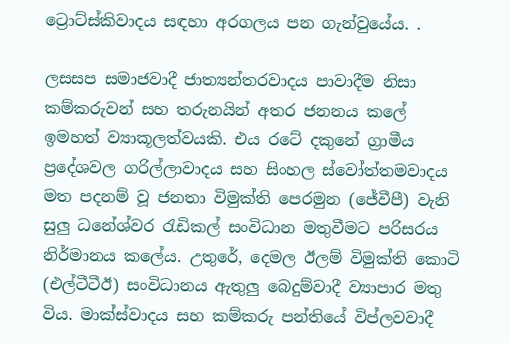ට්‍රොට්ස්කිවාදය සඳහා අරගලය පන ගැන්වුයේය. .

ලසසප සමාජවාදී ජාත්‍යන්තරවාදය පාවාදීම නිසා කම්කරුවන් සහ තරුනයින් අතර ජනනය කලේ ඉමහත් ව්‍යාකූලත්වයකි. එය රටේ දකුනේ ග්‍රාමීය ප්‍රදේශවල ගරිල්ලාවාදය සහ සිංහල ස්වෝත්තමවාදය මත පදනම් වූ ජනතා විමුක්ති පෙරමුන (ජේවීපී) වැනි සුලු ධනේශ්වර රැඩිකල් සංවිධාන මතුවීමට පරිසරය නිර්මානය කලේය. උතුරේ, දෙමල ඊලම් විමුක්ති කොටි (එල්ටීටීඊ) සංවිධානය ඇතුලු බෙදුම්වාදී ව්‍යාපාර මතු විය. මාක්ස්වාදය සහ කම්කරු පන්තියේ විප්ලවවාදී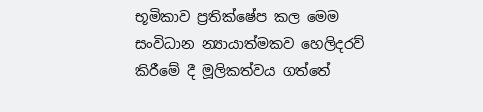භූමිකාව ප්‍රතික්ෂේප කල මෙම සංවිධාන න්‍යායාත්මකව හෙලිදරව් කිරීමේ දී මූලිකත්වය ගත්තේ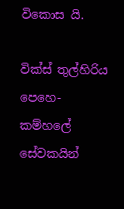විකොස යි.

වික්ස් තුල්හිරිය පෙහෙ-කම්හලේ සේවකයින්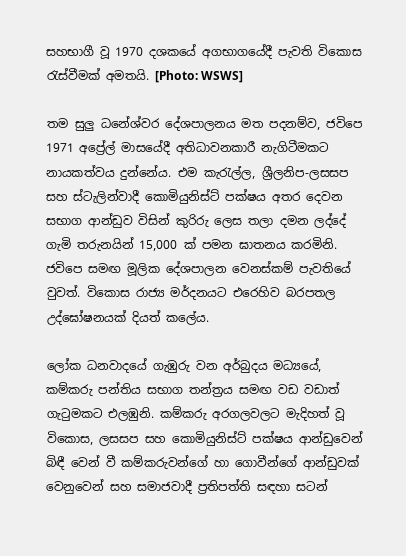සහභාගී වූ 1970 දශකයේ අගභාගයේදී පැවති විකොස රැස්වීමක් අමතයි. [Photo: WSWS]

තම සුලු ධනේශ්වර දේශපාලනය මත පදනම්ව, ජවිපෙ 1971 අප්‍රේල් මාසයේදී අතිධාවනකාරී නැගිටීමකට නායකත්වය දුන්නේය. එම කැරැල්ල, ශ්‍රීලනිප-ලසසප සහ ස්ටැලින්වාදී කොමියුනිස්ට් පක්ෂය අතර දෙවන සභාග ආන්ඩුව විසින් කුරිරු ලෙස තලා දමන ලද්දේ ගැමි තරුනයින් 15,000 ක් පමන ඝාතනය කරමිනි. ජවිපෙ සමඟ මූලික දේශපාලන වෙනස්කම් පැවතියේ වුවත්. විකොස රාජ්‍ය මර්දනයට එරෙහිව බරපතල උද්ඝෝෂනයක් දියත් කලේය.

ලෝක ධනවාදයේ ගැඹුරු වන අර්බුදය මධ්‍යයේ, කම්කරු පන්තිය සභාග තන්ත්‍රය සමඟ වඩ වඩාත් ගැටුමකට එලඹුනි. කම්කරු අරගලවලට මැදිහත් වූ විකොස, ලසසප සහ කොමියුනිස්ට් පක්ෂය ආන්ඩුවෙන් බිඳී වෙන් වී කම්කරුවන්ගේ හා ගොවීන්ගේ ආන්ඩුවක් වෙනුවෙන් සහ සමාජවාදී ප්‍රතිපත්ති සඳහා සටන්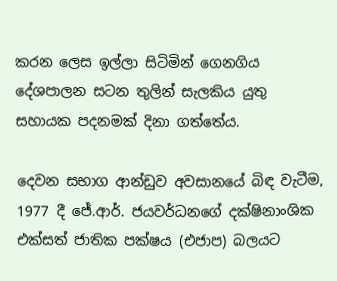කරන ලෙස ඉල්ලා සිටිමින් ගෙනගිය දේශපාලන සටන තුලින් සැලකිය යුතු සහායක පදනමක් දිනා ගත්තේය.

දෙවන සභාග ආන්ඩුව අවසානයේ බිඳ වැටීම, 1977 දී ජේ.ආර්. ජයවර්ධනගේ දක්ෂිනාංශික එක්සත් ජාතික පක්ෂය (එජාප) බලයට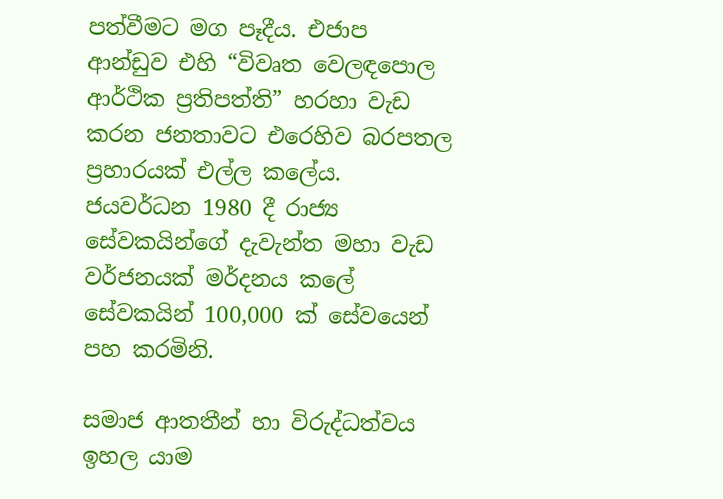පත්වීමට මග පෑදීය. එජාප ආන්ඩුව එහි “විවෘත වෙලඳපොල ආර්ථික ප්‍රතිපත්ති” හරහා වැඩ කරන ජනතාවට එරෙහිව බරපතල ප්‍රහාරයක් එල්ල කලේය. ජයවර්ධන 1980 දී රාජ්‍ය සේවකයින්ගේ දැවැන්ත මහා වැඩ වර්ජනයක් මර්දනය කලේ සේවකයින් 100,000 ක් සේවයෙන් පහ කරමිනි.

සමාජ ආතතීන් හා විරුද්ධත්වය ඉහල යාම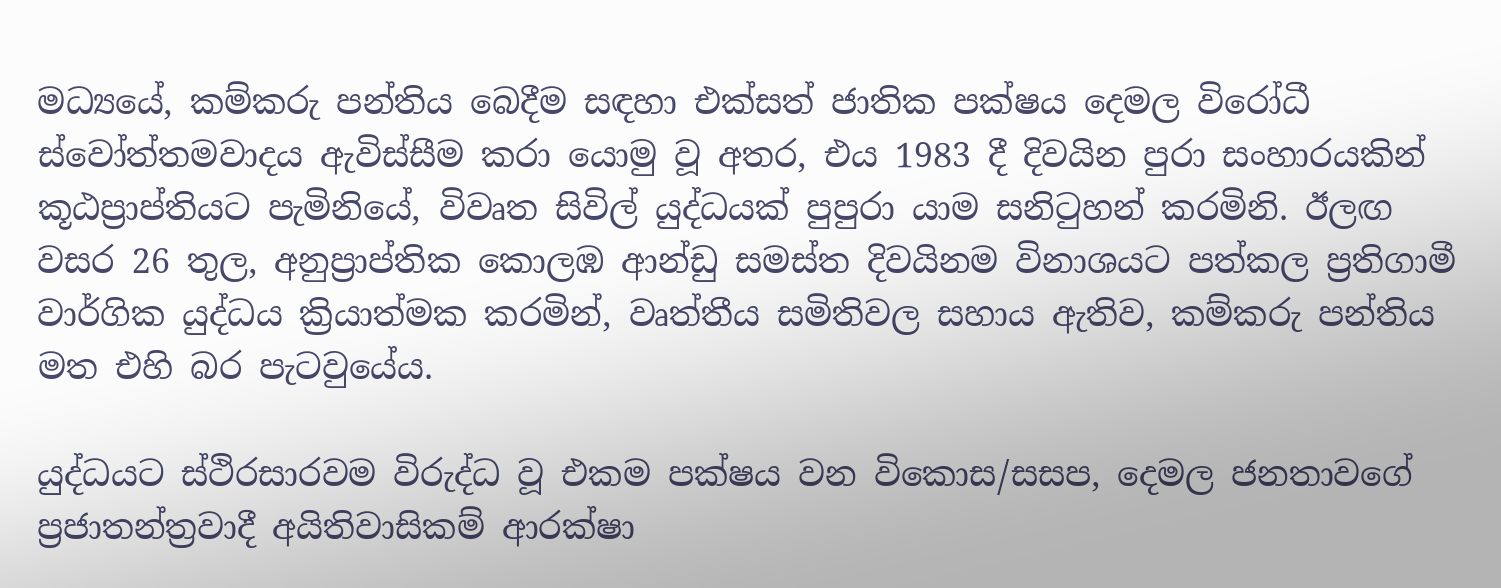මධ්‍යයේ, කම්කරු පන්තිය බෙදීම සඳහා එක්සත් ජාතික පක්ෂය දෙමල විරෝධී ස්වෝත්තමවාදය ඇවිස්සීම කරා යොමු වූ අතර, එය 1983 දී දිවයින පුරා සංහාරයකින් කූඨප්‍රාප්තියට පැමිනියේ, විවෘත සිවිල් යුද්ධයක් පුපුරා යාම සනිටුහන් කරමිනි. ඊලඟ වසර 26 තුල, අනුප්‍රාප්තික කොලඹ ආන්ඩු සමස්ත දිවයිනම විනාශයට පත්කල ප්‍රතිගාමී වාර්ගික යුද්ධය ක්‍රියාත්මක කරමින්, වෘත්තීය සමිතිවල සහාය ඇතිව, කම්කරු පන්තිය මත එහි බර පැටවුයේය.

යුද්ධයට ස්ථිරසාරවම විරුද්ධ වූ එකම පක්ෂය වන විකොස/සසප, දෙමල ජනතාවගේ ප්‍රජාතන්ත්‍රවාදී අයිතිවාසිකම් ආරක්ෂා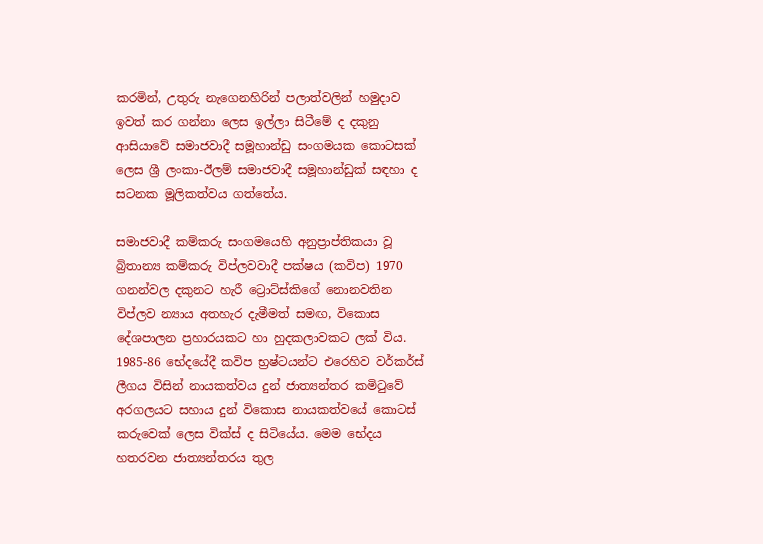කරමින්, උතුරු නැගෙනහිරින් පලාත්වලින් හමුදාව ඉවත් කර ගන්නා ලෙස ඉල්ලා සිටීමේ ද දකුනු ආසියාවේ සමාජවාදී සමූහාන්ඩු සංගමයක කොටසක් ලෙස ශ්‍රී ලංකා-ඊලම් සමාජවාදී සමූහාන්ඩුක් සඳහා ද සටනක මූලිකත්වය ගත්තේය.

සමාජවාදී කම්කරු සංගමයෙහි අනුප්‍රාප්තිකයා වූ බ්‍රිතාන්‍ය කම්කරු විප්ලවවාදී පක්ෂය (කවිප) 1970 ගනන්වල දකුනට හැරී ට්‍රොට්ස්කිගේ නොනවතින විප්ලව න්‍යාය අතහැර දැමීමත් සමඟ, විකොස දේශපාලන ප්‍රහාරයකට හා හුදකලාවකට ලක් විය. 1985-86 භේදයේදී කවිප භ්‍රෂ්ටයන්ට එරෙහිව වර්කර්ස් ලීගය විසින් නායකත්වය දුන් ජාත්‍යන්තර කමිටුවේ අරගලයට සහාය දුන් විකොස නායකත්වයේ කොටස් කරුවෙක් ලෙස වික්ස් ද සිටියේය. මෙම භේදය හතරවන ජාත්‍යන්තරය තුල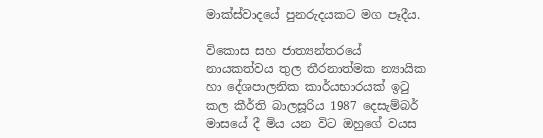මාක්ස්වාදයේ පුනරුදයකට මග පෑදීය.

විකොස සහ ජාත්‍යන්තරයේ නායකත්වය තුල තීරනාත්මක න්‍යායික හා දේශපාලනික කාර්යභාරයක් ඉටු කල කීර්ති බාලසූරිය 1987 දෙසැම්බර් මාසයේ දී මිය යන විට ඔහුගේ වයස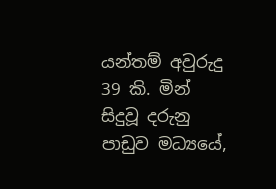යන්තම් අවුරුදු 39 කි. මින් සිදුවූ දරුනු පාඩුව මධ්‍යයේ,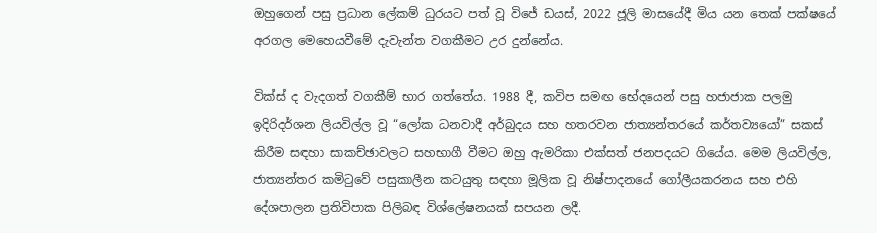ඔහුගෙන් පසු ප්‍රධාන ලේකම් ධුරයට පත් වූ විජේ ඩයස්, 2022 ජූලි මාසයේදී මිය යන තෙක් පක්ෂයේ අරගල මෙහෙයවීමේ දැවැන්ත වගකීමට උර දුන්නේය.

වික්ස් ද වැදගත් වගකීම් භාර ගත්තේය. 1988 දී, කවිප සමඟ භේදයෙන් පසු හජාජාක පලමු ඉදිරිදර්ශන ලියවිල්ල වූ “ලෝක ධනවාදී අර්බුදය සහ හතරවන ජාත්‍යන්තරයේ කර්තව්‍යයෝ” සකස් කිරීම සඳහා සාකච්ඡාවලට සහභාගී වීමට ඔහු ඇමරිකා එක්සත් ජනපදයට ගියේය. මෙම ලියවිල්ල, ජාත්‍යන්තර කමිටුවේ පසුකාලීන කටයුතු සඳහා මූලික වූ නිෂ්පාදනයේ ගෝලීයකරනය සහ එහි දේශපාලන ප්‍රතිවිපාක පිලිබඳ විශ්ලේෂනයක් සපයන ලදී.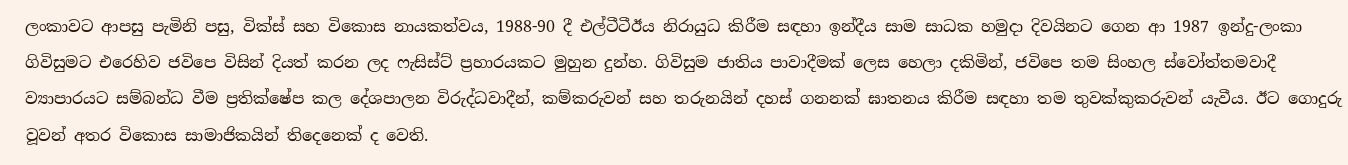ලංකාවට ආපසු පැමිනි පසු, වික්ස් සහ විකොස නායකත්වය, 1988-90 දී එල්ටීටීඊය නිරායුධ කිරීම සඳහා ඉන්දීය සාම සාධක හමුදා දිවයිනට ගෙන ආ 1987 ඉන්දු-ලංකා ගිවිසුමට එරෙහිව ජවිපෙ විසින් දියත් කරන ලද ෆැසිස්ට් ප්‍රහාරයකට මුහුන දුන්හ. ගිවිසුම ජාතිය පාවාදීමක් ලෙස හෙලා දකිමින්, ජවිපෙ තම සිංහල ස්වෝත්තමවාදී ව්‍යාපාරයට සම්බන්ධ වීම ප්‍රතික්ෂේප කල දේශපාලන විරුද්ධවාදීන්, කම්කරුවන් සහ තරුනයින් දහස් ගනනක් ඝාතනය කිරීම සඳහා තම තුවක්කුකරුවන් යැවීය. ඊට ගොදුරු වූවන් අතර විකොස සාමාජිකයින් තිදෙනෙක් ද වෙති.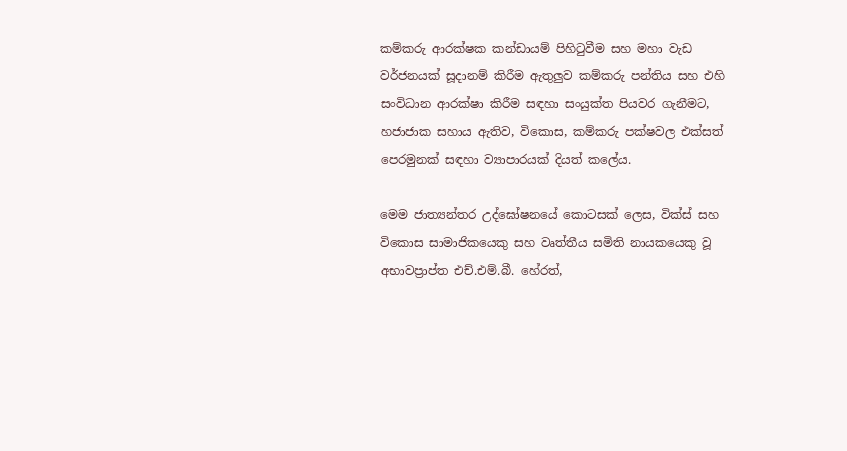කම්කරු ආරක්ෂක කන්ඩායම් පිහිටුවීම සහ මහා වැඩ වර්ජනයක් සූදානම් කිරීම ඇතුලුව කම්කරු පන්තිය සහ එහි සංවිධාන ආරක්ෂා කිරීම සඳහා සංයුක්ත පියවර ගැනීමට, හජාජාක සහාය ඇතිව, විකොස, කම්කරු පක්ෂවල එක්සත් පෙරමුනක් සඳහා ව්‍යාපාරයක් දියත් කලේය.

මෙම ජාත්‍යන්තර උද්ඝෝෂනයේ කොටසක් ලෙස, වික්ස් සහ විකොස සාමාජිකයෙකු සහ වෘත්තීය සමිති නායකයෙකු වූ අභාවප්‍රාප්ත එච්.එම්.බී. හේරත්,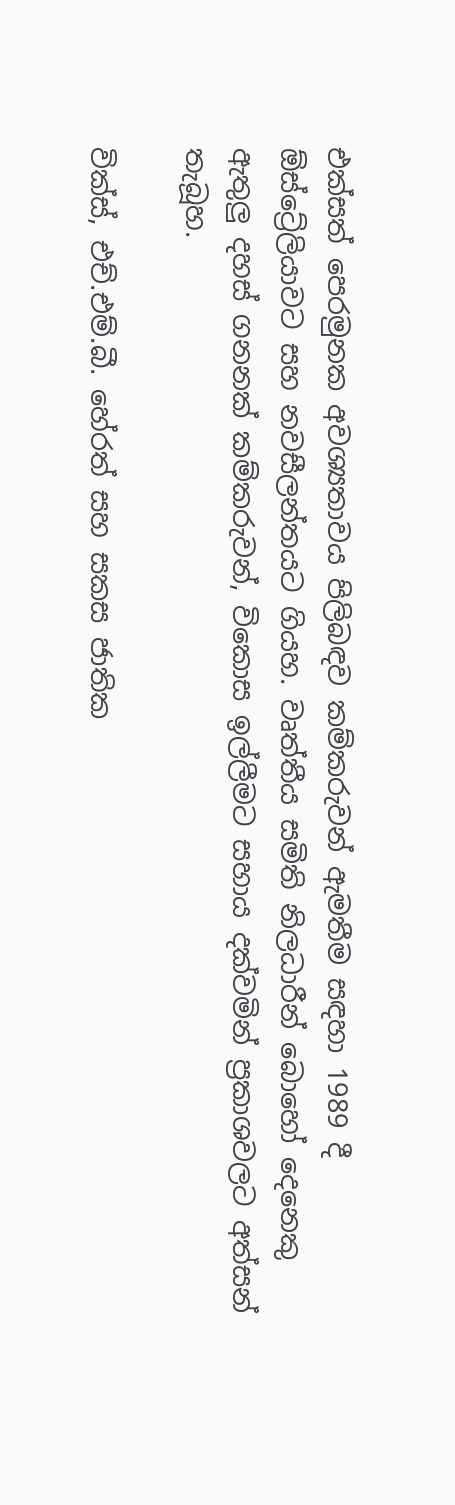එක්සත් පෙරමුනක අවශ්‍යතාවය පිලිබඳව කම්කරුවන් ඇමතීම සඳහා 1989 දී ඕස්ට්‍රේලියාවට සහ නවසීලන්තයට ගියහ. වෘත්තීය සමිති නිලධාරීන් බොහෝ දෙනෙකු ඇතුලු දහස් ගනනක් කම්කරුවන්, විකොස ඉල්ලීමට සහාය දක්වමින් ප්‍රකාශවලට අත්සන් තැබූහ.

වික්ස්, එච්.එම්.බී. හේරත් සහ සකස ජාතික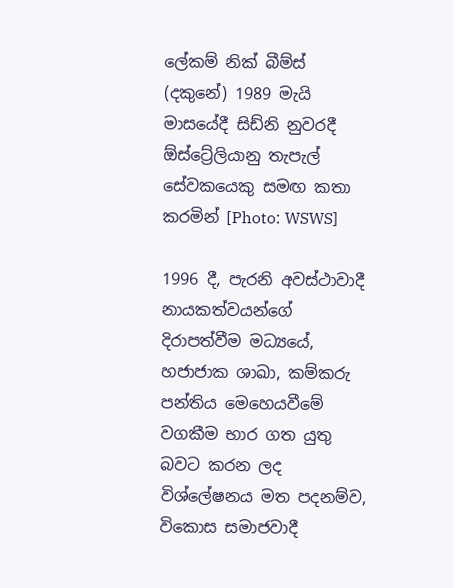ලේකම් නික් බීම්ස් (දකුනේ) 1989 මැයි මාසයේදී සිඩ්නි නුවරදී ඕස්ට්‍රේලියානු තැපැල් සේවකයෙකු සමඟ කතා කරමින් [Photo: WSWS]

1996 දී, පැරනි අවස්ථාවාදී නායකත්වයන්ගේ දිරාපත්වීම මධ්‍යයේ, හජාජාක ශාඛා, කම්කරු පන්තිය මෙහෙයවීමේ වගකීම භාර ගත යුතු බවට කරන ලද විශ්ලේෂනය මත පදනම්ව, විකොස සමාජවාදී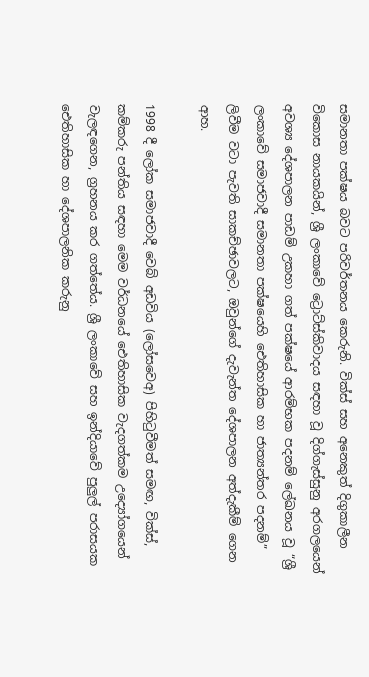සමානතා පක්ෂය බවට පරිවර්තනය කෙරුනි. වික්ස් සහ අනෙකුත් දිගුකාලීන විකොස නායකයින්, ශ්‍රී ලංකාවේ ට්‍රොට්ස්කිවාදය සඳහා වූ දිග්ගැස්සුනු අරගලයෙන් අවශ්‍ය දේශපාලන පාඩම් උකහා ගත් පක්ෂයේ ආරම්භක පදනම් ලේඛනය වූ “ශ්‍රී ලංකාවේ සමාජවාදී සමානතා පක්ෂයෙහි ඓතිහාසික හා ජාත්‍යන්තර පදනම්” ලිවීම වටා පැවති සාකච්ඡාවලට, ඔවුන්ගේ දැවැන්ත දේශපාලන අත්දැකීම් ගෙන ආහ.

1998 දී ලෝක සමාජවාදී වෙබ් අඩවිය (ලෝසවෙඅ) පිහිටුවීමත් සමඟ, වික්ස්, කම්කරු පන්තිය සඳහා මෙම වර්ධනයේ ඓතිහාසික වැදගත්කම උද්‍යෝගයෙන් වැලඳගෙන, ග්‍රහනය කර ගත්තේය. ශ්‍රී ලංකාවේ සහ ඉන්දියාවේ පුලුල් පරාසයක ඓතිහාසික හා දේශපාලනික කරුනු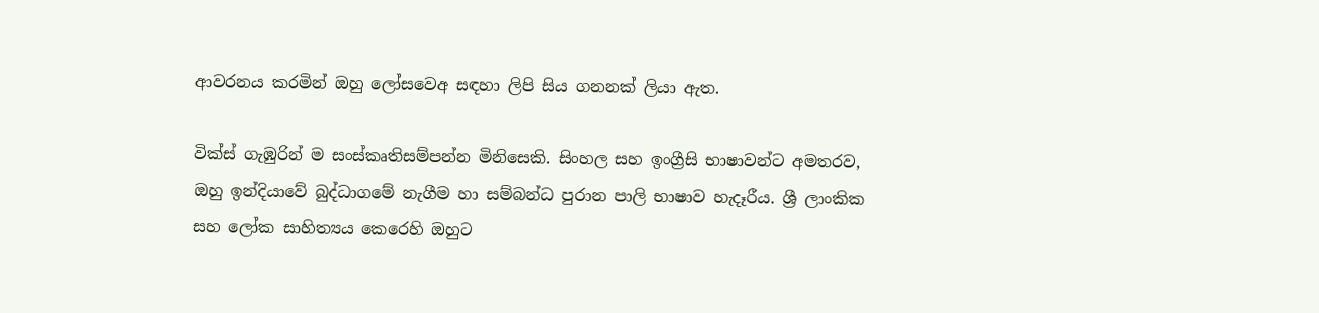ආවරනය කරමින් ඔහු ලෝසවෙඅ සඳහා ලිපි සිය ගනනක් ලියා ඇත.

වික්ස් ගැඹුරින් ම සංස්කෘතිසම්පන්න මිනිසෙකි. සිංහල සහ ඉංග්‍රීසි භාෂාවන්ට අමතරව, ඔහු ඉන්දියාවේ බුද්ධාගමේ නැගීම හා සම්බන්ධ පුරාන පාලි භාෂාව හැදෑරීය. ශ්‍රී ලාංකික සහ ලෝක සාහිත්‍යය කෙරෙහි ඔහුට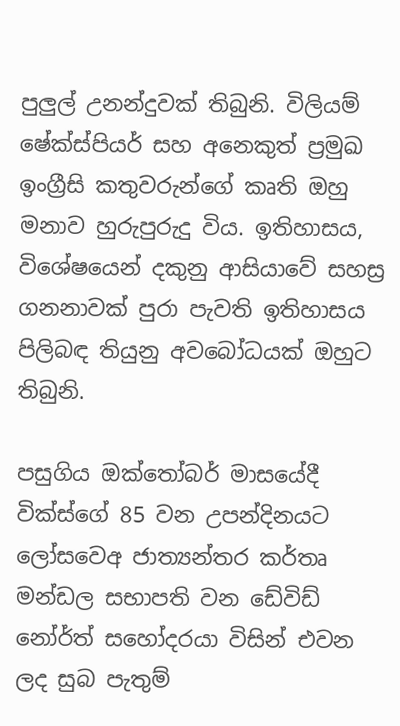පුලුල් උනන්දුවක් තිබුනි. විලියම් ෂේක්ස්පියර් සහ අනෙකුත් ප්‍රමුඛ ඉංග්‍රීසි කතුවරුන්ගේ කෘති ඔහු මනාව හුරුපුරුදු විය. ඉතිහාසය, විශේෂයෙන් දකුනු ආසියාවේ සහස්‍ර ගනනාවක් පුරා පැවති ඉතිහාසය පිලිබඳ තියුනු අවබෝධයක් ඔහුට තිබුනි.

පසුගිය ඔක්තෝබර් මාසයේදී වික්ස්ගේ 85 වන උපන්දිනයට ලෝසවෙඅ ජාත්‍යන්තර කර්තෘ මන්ඩල සභාපති වන ඩේවිඩ් නෝර්ත් සහෝදරයා විසින් එවන ලද සුබ පැතුම්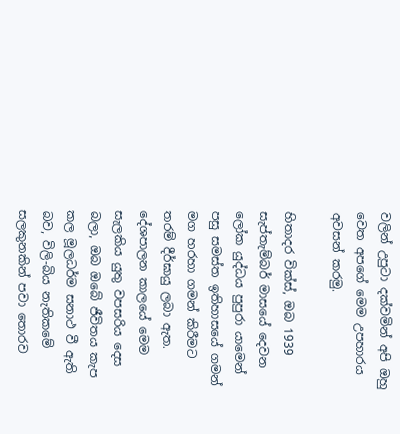වලින් උපුටා දක්වමින් අපි ඔහු වෙත අපගේ මෙම උපහාරය අවසන් කරමු.

හිතාදර වික්ස්, ඔබ 1939 සැප්තැම්බර් මාසයේ දෙවන ලෝක යුද්ධය පුපුරා යාමෙන් පසු සමස්ත ඉතිහාසයේ ගමන් මග හරහා ගමන් කිරීමට තරම් දීර්ඝායු ලබා ඇත. දේශපාලන කාලයේ මෙම සැලකිය යුතු වපසරිය දෙස බලා, ඔබ ඔබේ ජීවිතය කැප කල මූලධර්ම සනාථ වී ඇති බව, විලි-බිය නැතිකමේ සලකුනකින් පවා තොරව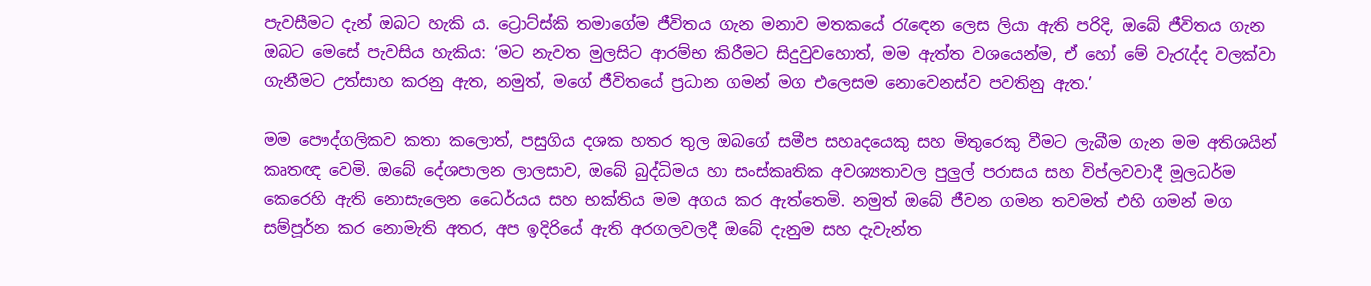පැවසීමට දැන් ඔබට හැකි ය. ට්‍රොට්ස්කි තමාගේම ජීවිතය ගැන මනාව මතකයේ රැඳෙන ලෙස ලියා ඇති පරිදි, ඔබේ ජීවිතය ගැන ඔබට මෙසේ පැවසිය හැකිය: ‘මට නැවත මුලසිට ආරම්භ කිරීමට සිදුවුවහොත්, මම ඇත්ත වශයෙන්ම, ඒ හෝ මේ වැරැද්ද වලක්වා ගැනීමට උත්සාහ කරනු ඇත, නමුත්, මගේ ජීවිතයේ ප්‍රධාන ගමන් මග එලෙසම නොවෙනස්ව පවතිනු ඇත.’

මම පෞද්ගලිකව කතා කලොත්, පසුගිය දශක හතර තුල ඔබගේ සමීප සහෘදයෙකු සහ මිතුරෙකු වීමට ලැබීම ගැන මම අතිශයින් කෘතඥ වෙමි. ඔබේ දේශපාලන ලාලසාව, ඔබේ බුද්ධිමය හා සංස්කෘතික අවශ්‍යතාවල පුලුල් පරාසය සහ විප්ලවවාදී මූලධර්ම කෙරෙහි ඇති නොසැලෙන ධෛර්යය සහ භක්තිය මම අගය කර ඇත්තෙමි. නමුත් ඔබේ ජීවන ගමන තවමත් එහි ගමන් මග සම්පූර්න කර නොමැති අතර, අප ඉදිරියේ ඇති අරගලවලදී ඔබේ දැනුම සහ දැවැන්ත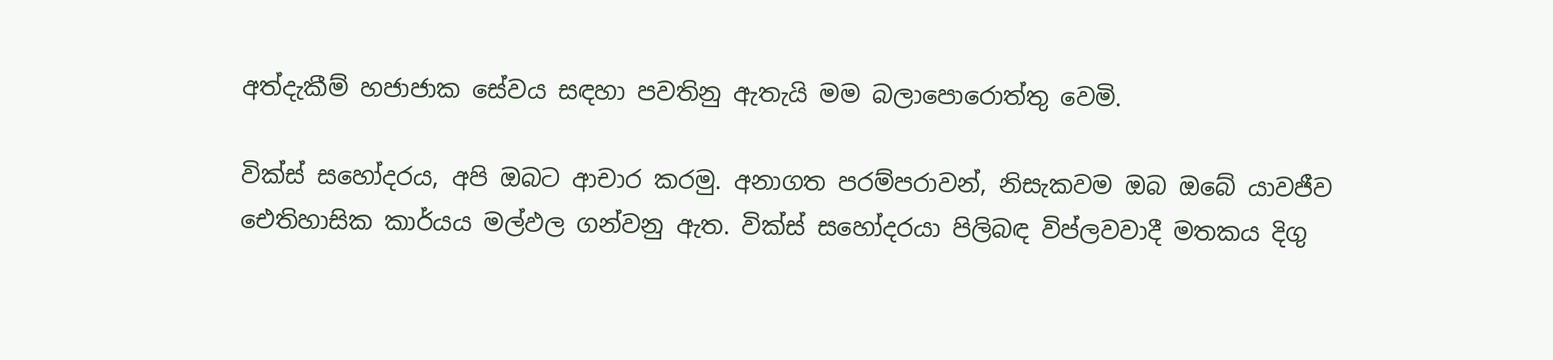අත්දැකීම් හජාජාක සේවය සඳහා පවතිනු ඇතැයි මම බලාපොරොත්තු වෙමි.

වික්ස් සහෝදරය, අපි ඔබට ආචාර කරමු. අනාගත පරම්පරාවන්, නිසැකවම ඔබ ඔබේ යාවජීව ඓතිහාසික කාර්යය මල්ඵල ගන්වනු ඇත. වික්ස් සහෝදරයා පිලිබඳ විප්ලවවාදී මතකය දිගු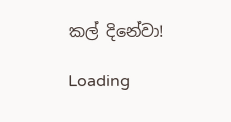කල් දිනේවා!

Loading